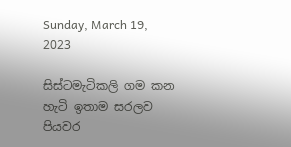Sunday, March 19, 2023

සිස්ටමැටිකලි ගම කන හැටි ඉතාම සරලව පියවර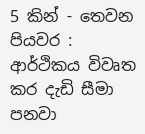5 කින් - තෙවන පියවර : ආර්ථිකය විවෘත කර දැඩි සීමා පනවා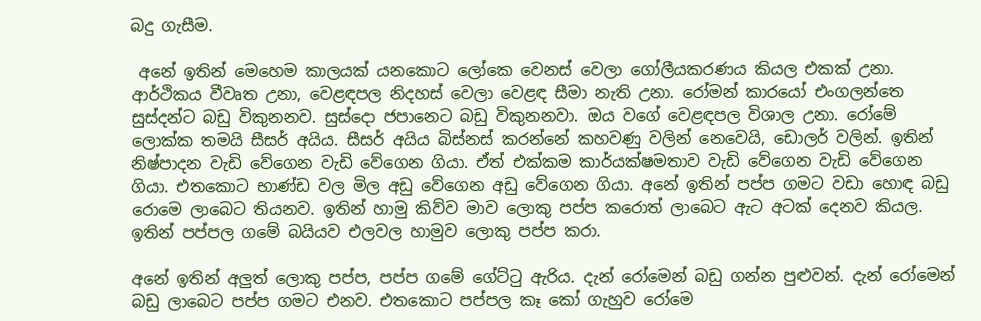බදු ගැසීම.

 අනේ ඉතින් මෙහෙම කාලයක් යනකොට ලෝකෙ වෙනස් වෙලා ගෝලීයකරණය කියල එකක් උනා. ආර්ථිකය වීවෘත උනා, වෙළඳපල නිදහස් වෙලා වෙළඳ සීමා නැති උනා. රෝමන් කාරයෝ එංගලන්තෙ සුස්දන්ට බඩු විකුනනව. සුස්දො ජපානෙට බඩු විකුනනවා. ඔය වගේ වෙළඳපල විශාල උනා. රෝමේ ලොක්ක තමයි සීසර් අයිය. සීසර් අයිය බිස්නස් කරන්නේ කහවණු වලින් නෙවෙයි, ඩොලර් වලින්. ඉතින් නිෂ්පාදන වැඩි වේගෙන වැඩි වේගෙන ගියා. ඒත් එක්කම කාර්යක්ෂමතාව වැඩි වේගෙන වැඩි වේගෙන ගියා. එතකොට භාණ්ඩ වල මිල අඩු වේගෙන අඩු වේගෙන ගියා. අනේ ඉතින් පප්ප ගමට වඩා හොඳ බඩු රොමෙ ලාබෙට තියනව. ඉතින් හාමු කිව්ව මාව ලොකු පප්ප කරොත් ලාබෙට ඇට අටක් දෙනව කියල. ඉතින් පප්පල ගමේ බයියව එලවල හාමුව ලොකු පප්ප කරා.

අනේ ඉතින් අලුත් ලොකු පප්ප, පප්ප ගමේ ගේට්ටු ඇරිය. දැන් රෝමෙන් බඩු ගන්න පුළුවන්. දැන් රෝමෙන් බඩු ලාබෙට පප්ප ගමට එනව. එතකොට පප්පල කෑ කෝ ගැහුව රෝමෙ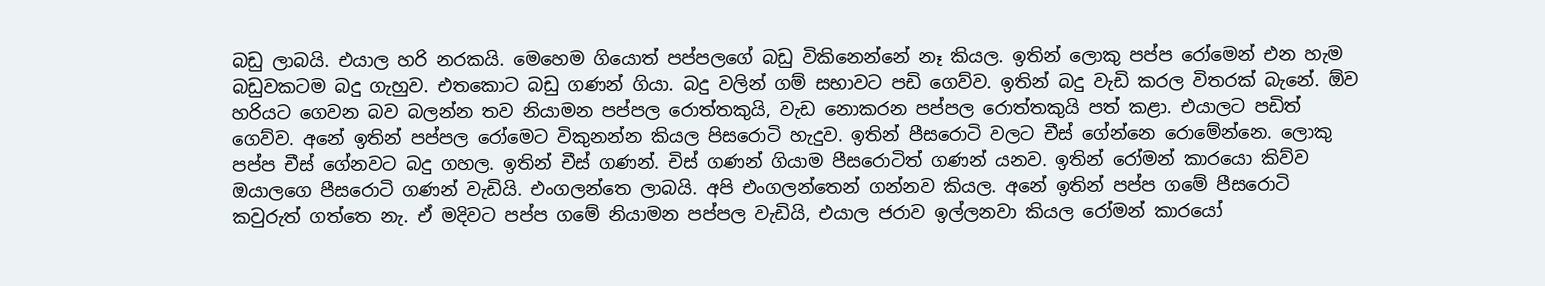බඩු ලාබයි. එයාල හරි නරකයි. මෙහෙම ගියොත් පප්පලගේ බඩු විකිනෙන්නේ නෑ කියල. ඉතින් ලොකු පප්ප රෝමෙන් එන හැම බඩුවකටම බදු ගැහුව. එතකොට බඩු ගණන් ගියා. බදු වලින් ගම් සභාවට පඩි ගෙව්ව. ඉතින් බදු වැඩි කරල විතරක් බැනේ. ඕව හරියට ගෙවන බව බලන්න තව නියාමන පප්පල රොත්තකුයි, වැඩ නොකරන පප්පල රොත්තකුයි පත් කළා. එයාලට පඩිත් ගෙව්ව. අනේ ඉතින් පප්පල රෝමෙට විකුනන්න කියල පිසරොටි හැදුව. ඉතින් පීසරොටි වලට චීස් ගේන්නෙ රොමේන්නෙ. ලොකු පප්ප චීස් ගේනවට බදු ගහල. ඉතින් චීස් ගණන්. චිස්‌ ගණන් ගියාම පීසරොටිත් ගණන් යනව. ඉතින් රෝමන් කාරයො කිව්ව ඔයාලගෙ පීසරොටි ගණන් වැඩියි. එංගලන්තෙ ලාබයි. අපි එංගලන්තෙන් ගන්නව කියල. අනේ ඉතින් පප්ප ගමේ පීසරොටි කවුරුත් ගත්තෙ නැ. ඒ මදිවට පප්ප ගමේ නියාමන පප්පල වැඩියි, එයාල ජරාව ඉල්ලනවා කියල රෝමන් කාරයෝ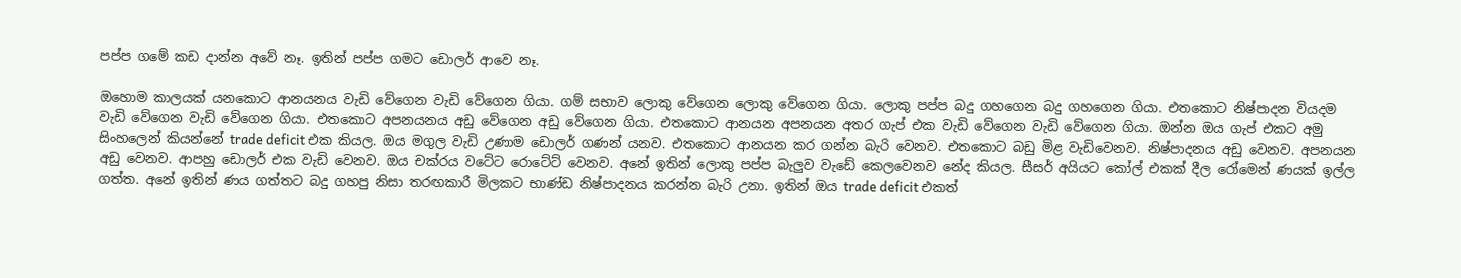පප්ප ගමේ කඩ දාන්න අවේ නෑ. ඉතින් පප්ප ගමට ඩොලර් ආවෙ නෑ.

ඔහොම කාලයක් යනකොට ආනයනය වැඩි වේගෙන වැඩි වේගෙන ගියා. ගම් සභාව ලොකු වේගෙන ලොකු වේගෙන ගියා. ලොකු පප්ප බදු ගහගෙන බදු ගහගෙන ගියා. එතකොට නිෂ්පාදන වියදම වැඩි වේගෙන වැඩි වේගෙන ගියා. එතකොට අපනයනය අඩු වේගෙන අඩු වේගෙන ගියා. එතකොට ආනයන අපනයන අතර ගැප් එක වැඩි වේගෙන වැඩි වේගෙන ගියා. ඔන්න ඔය ගැප් එකට අමු සිංහලෙන් කියන්නේ trade deficit එක කියල. ඔය මගුල වැඩි උණාම ඩොලර් ගණන් යනව. එතකොට ආනයන කර ගන්න බැරි වෙනව. එතකොට බඩු මිළ වැඩිවෙනව. නිෂ්පාදනය අඩු වෙනව. අපනයන අඩු වෙනව. ආපහු ඩොලර් එක වැඩි වෙනව. ඔය චක්රය වටේට රොටේට් වෙනව. අනේ ඉතින් ලොකු පප්ප බැලුව වැඩේ කෙලවෙනව නේද කියල. සීසර් අයියට කෝල් එකක් දීල රෝමෙන් ණයක් ඉල්ල ගත්ත. අනේ ඉතින් ණය ගත්තට බදු ගහපු නිසා තරඟකාරී මිලකට භාණ්ඩ නිෂ්පාදනය කරන්න බැරි උනා. ඉතින් ඔය trade deficit එකත්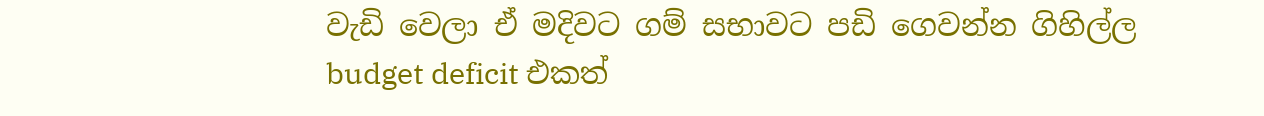වැඩි වෙලා ඒ මදිවට ගම් සභාවට පඩි ගෙවන්න ගිහිල්ල budget deficit එකත්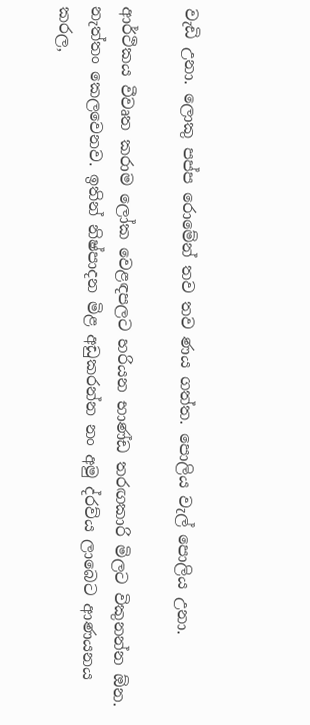වැඩි උනා. ලොකු පප්ප රොමේන් තව තව ණය ගත්ත. පොලිය වැල් පොලිය උනා.

ආර්ථිකය වීවෘත කරාම ලෝක වෙළඳපලට හරියන භාණ්ඩ තරඟකාරි මිලට විකුනන්න ඕන. නැත්තං කෙලවෙනව. ඉතින් නිෂ්පාදන මිළ අඩුකරන්න නං අමු ද්රව්ය ලාබෙට ආණයනය කරල,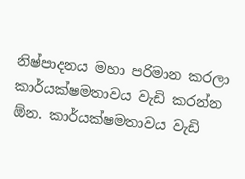නිෂ්පාදනය මහා පරිමාන කරලා කාර්යක්ෂමතාවය වැඩි කරන්න ඕන. කාර්යක්ෂමතාවය වැඩි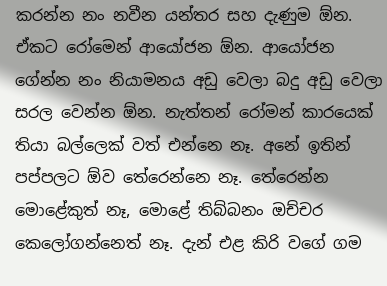කරන්න නං නවීන යන්තර සහ දැණුම ඕන. ඒකට රෝමෙන් ආයෝජන ඕන. ආයෝජන ගේන්න නං නියාමනය අඩු වෙලා බදු අඩු වෙලා සරල වෙන්න ඕන. නැත්තන් රෝමන් කාරයෙක් තියා බල්ලෙක් වත් එන්නෙ නෑ. අනේ ඉතින් පප්පලට ඕව තේරෙන්නෙ නෑ. තේරෙන්න මොළේකුත් නෑ, මොළේ තිබ්බනං ඔච්චර කෙලෝගන්නෙත් නෑ. දැන් එළ කිරි වගේ ගම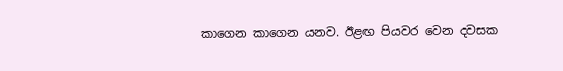කාගෙන කාගෙන යනව. ඊළඟ පියවර වෙන දවසක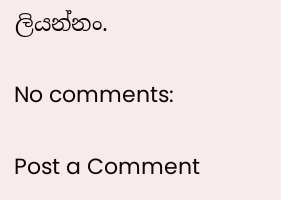ලියන්නං.

No comments:

Post a Comment